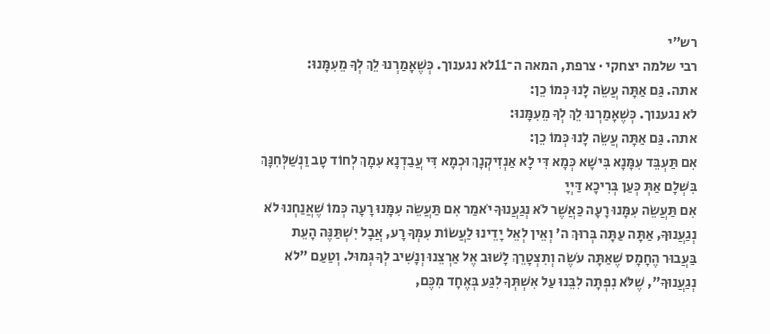רש״י
רבי שלמה יצחקי · צרפת, המאה ה־11לא נגענוך. כְּשֶׁאָמַרְנוּ לֵךְ לְךָ מֵעִמָּנוּ:
אתה. גַּם אַתָּה עֲשֵׂה לָנוּ כְּמוֹ כֵן:
לא נגענוך. כְּשֶׁאָמַרְנוּ לֵךְ לְךָ מֵעִמָּנוּ:
אתה. גַּם אַתָּה עֲשֵׂה לָנוּ כְּמוֹ כֵן:
אִם תַּעְבֵּד עִמָּנָא בִּישָׁא כְּמָא דִּי לָא אַנְזִיקְנָךְ וּכְמָא דִּי עֲבַדְנָא עִמָךְ לְחוֹד טָב וַנְשַׁלְּחִנָּךְ בִּשְׁלָם אַתְּ כְּעַן בְּרִיכָא דַּיְיָ
אִם תַּעֲשֵׂה עִמָּנוּ רָעָה כַּאֲשֶׁר לֹא נְגַעֲנוּךָ יֹאמַר אִם תַּעֲשֵׂה עִמָּנוּ רָעָה כְּמוֹ שֶׁאֲנַחְנוּ לֹא נְגַעֲנוּךָ, אַתָּה עַתָּה בְּרוּךְ ה' וְאֵין לְאֵל יָדֵינוּ לַעֲשׂוֹת עִמְּךָ רָע, אֲבָל יִשְׁתַּנֶּה הָעֵת בַּעֲבוּר הֶחָמָס שֶׁאַתָּה עֹשֶׂה וְתִצְטָרֵךְ לָשׁוּב אֶל אַרְצֵנוּ וְנָשִׁיב לְךָ גְּמוּל. וְטַעַם "לֹא נְגַעֲנוּךָ", שֶׁלֹּא נִפְתָּה לִבֵּנוּ עַל אִשְׁתְּךָ לִגַּע בְּאֶחָד מִכֶּם,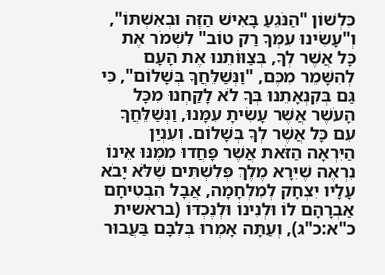כִּלְשׁוֹן "הַנֹּגֵעַ בָּאִישׁ הַזֶּה וּבְאִשְׁתּוֹ", וְ"עָשִׂינוּ עִמְּךָ רַק טוֹב" לִשְׁמֹר אֶת כָּל אֲשֶׁר לְךָ, בְּצַוּוֹתֵנוּ אֶת הָעָם לְהִשָּׁמֵר מִכֶּם, "וַנְּשַׁלֵּחֲךָ בְּשָׁלוֹם", כִּי גַּם בְּקִנְאָתֵנוּ בְּךָ לֹא לָקַחְנוּ מִכָּל הָעֹשֶׁר אֲשֶׁר עָשִׂיתָ עִמָּנוּ, וַנְּשַׁלֵּחֲךָ עִם כָּל אֲשֶׁר לְךָ בְּשָׁלוֹם. וְעִנְיַן הַיִּרְאָה הַזֹּאת אֲשֶׁר פָּחֲדוּ מִמֶּנּוּ אֵינוֹ נִרְאֶה שֶׁיִּרָא מֶלֶךְ פְּלִשְׁתִּים שֶׁלֹּא יָבֹא עָלָיו יִצְחָק לְמִלְחָמָה, אֲבָל הִבְטִיחָם אַבְרָהָם לוֹ וּלְנִינוֹ וּלְנֶכְדּוֹ (בראשית כ"א:כ"ג), וְעַתָּה אָמְרוּ בְּלִבָּם בַּעֲבוּר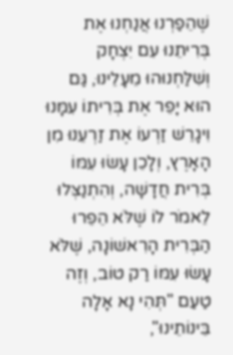שֶׁהֵפַרְנוּ אֲנַחְנוּ אֶת בְּרִיתֵנוּ עִם יִצְחָק וְשִׁלַּחְנוּהוּ מֵעָלֵינוּ, גַּם הוּא יָפֵר אֶת בְּרִיתוֹ עִמָּנוּ וִיגָרֵשׁ זַרְעוֹ אֶת זַרְעֵנוּ מִן הָאָרֶץ, וְלָכֵן עָשׂוּ עִמּוֹ בְּרִית חֲדָשָׁה, וְהִתְנַצְּלוּ לֵאמֹר לוֹ שֶׁלֹּא הֵפֵרוּ הַבְּרִית הָרִאשׁוֹנָה, שֶׁלֹּא עָשׂוּ עִמּוֹ רַק טוֹב, וְזֶה טַעַם "תְּהִי נָא אָלָה בֵּינוֹתֵינוּ",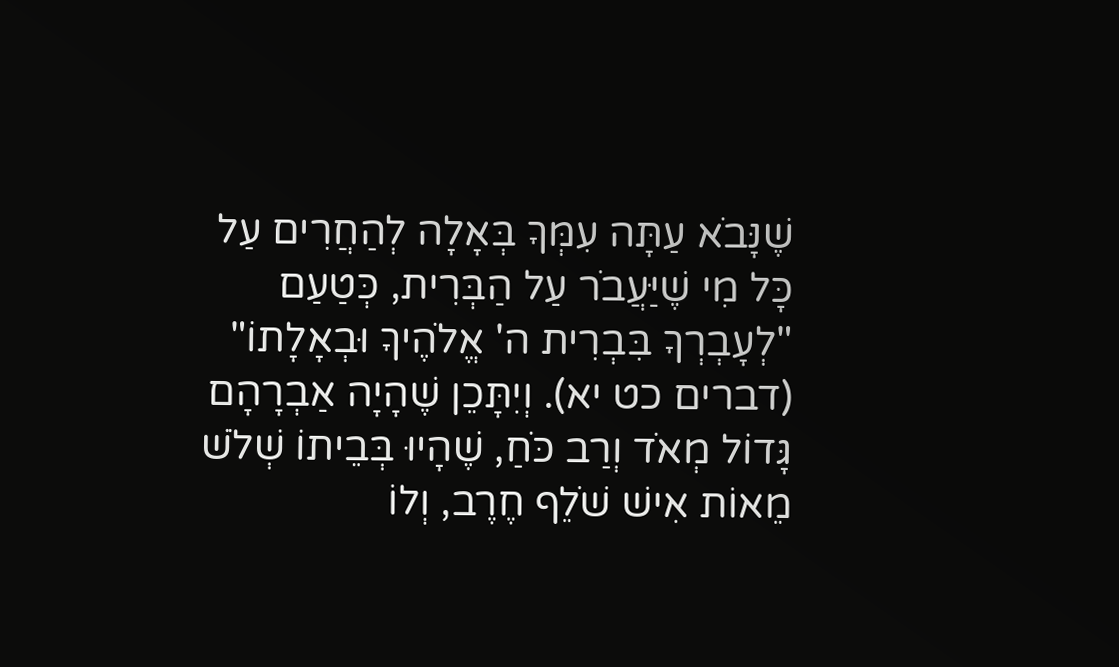שֶׁנָּבֹא עַתָּה עִמְּךָ בְּאָלָה לְהַחֲרִים עַל כָּל מִי שֶׁיַּעֲבֹר עַל הַבְּרִית, כְּטַעַם "לְעָבְרְךָ בִּבְרִית ה' אֱלֹהֶיךָ וּבְאָלָתוֹ" (דברים כט יא). וְיִתָּכֵן שֶׁהָיָה אַבְרָהָם גָּדוֹל מְאֹד וְרַב כֹּחַ, שֶׁהָיוּ בְּבֵיתוֹ שְׁלֹשׁ מֵאוֹת אִישׁ שֹׁלֵף חֶרֶב, וְלוֹ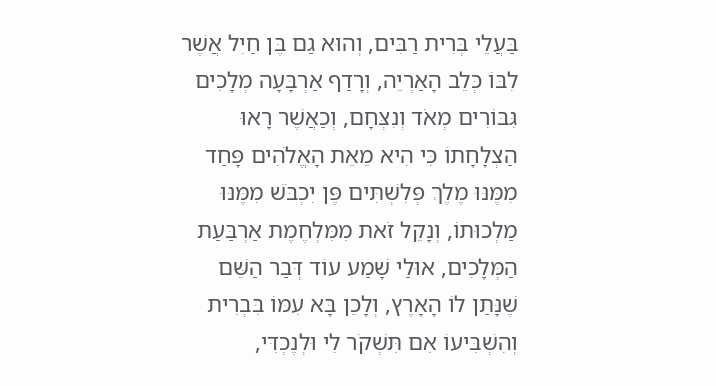בַּעֲלֵי בְּרִית רַבִּים, וְהוּא גַם בֶּן חַיִל אֲשֶׁר לִבּוֹ כְּלֵב הָאַרְיֵה, וְרָדַף אַרְבָּעָה מְלָכִים גִּבּוֹרִים מְאֹד וְנִצְּחָם, וְכַאֲשֶׁר רָאוּ הַצְלָחָתוֹ כִּי הִיא מֵאֵת הָאֱלֹהִים פָּחַד מִמֶּנּוּ מֶלֶךְ פְּלִשְׁתִּים פֶּן יִכְבֹּשׁ מִמֶּנּוּ מַלְכוּתוֹ, וְנָקֵל זֹאת מִמִּלְחֶמֶת אַרְבַּעַת הַמְּלָכִים, אוּלַי שָׁמַע עוֹד דְּבַר הַשֵּׁם שֶׁנָּתַן לוֹ הָאָרֶץ, וְלָכֵן בָּא עִמּוֹ בִּבְרִית וְהִשְׁבִּיעוֹ אִם תִּשְׁקֹר לִי וּלְנֶכְדִּי,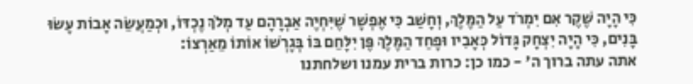כִּי הָיָה שֶׁקֶר אִם יִמְרֹד עַל הַמֶּלֶךְ, וְחָשַׁב כִּי אֶפְשָׁר שֶׁיִּחְיֶה אַבְרָהָם עַד מְלֹךְ נֶכְדּוֹ, וּכְמַעֲשֵׂה אָבוֹת עָשׂוּ בָּנִים, כִּי הָיָה יִצְחָק גָּדוֹל כְּאָבִיו וּפָחַד הַמֶּלֶךְ פֶּן יִלָּחֵם בּוֹ בְּגָרְשׁוֹ אוֹתוֹ מֵאַרְצוֹ:
אתה עתה ברוך ה' - כמו כן: כרות ברית עמנו ושלחתנו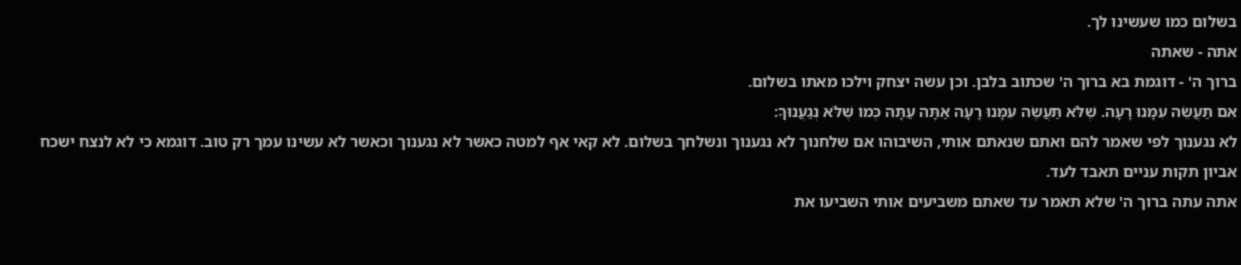בשלום כמו שעשינו לך.
אתה - שאתה
ברוך ה' - דוגמת בא ברוך ה' שכתוב בלבן. וכן עשה יצחק וילכו מאתו בשלום.
אִם תַּעֲשֵׂה עִמָּנוּ רָעָה. שֶׁלֹּא תַּעֲשֶׂה עִמָּנוּ רָעָה אַתָּה עַתָּה כְּמוֹ שֶׁלֹּא נְגַעֲנוּךָ:
לא נגענוך לפי שאמר להם ואתם שנאתם אותי, השיבוהו אם שלחנוך לא נגענוך ונשלחך בשלום. לא קאי אף למטה כאשר לא נגענוך וכאשר לא עשינו עמך רק טוב. דוגמא כי לא לנצח ישכח אביון תקות עניים תאבד לעד.
אתה עתה ברוך ה' שלא תאמר עד שאתם משביעים אותי השביעו את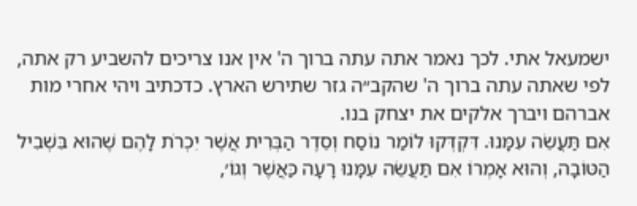ישמעאל אתי. לכך נאמר אתה עתה ברוך ה' אין אנו צריכים להשביע רק אתה, לפי שאתה עתה ברוך ה' שהקב״ה גזר שתירש הארץ. כדכתיב ויהי אחרי מות אברהם ויברך אלקים את יצחק בנו.
אִם תַּעֲשֵׂה עִמָּנוּ. דִּקְדְּקוּ לוֹמַר נוֹסַח וְסֵדֶר הַבְּרִית אֲשֶׁר יִכְרֹת לָהֶם שֶׁהוּא בִּשְׁבִיל הַטּוֹבָה, וְהוּא אָמְרוֹ אִם תַּעֲשֵׂה עִמָּנוּ רָעָה כַּאֲשֶׁר וְגוֹ׳,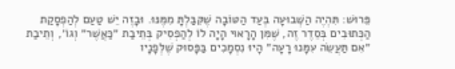פֵּרוּשׁ: תִּהְיֶה הַשְּׁבוּעָה בְּעַד הַטּוֹבָה שֶׁקִּבַּלְתָּ מִמֶּנּוּ. וּבָזֶה יֵשׁ טַעַם לְהַפְסָקַת הַכְּתוּבִים בְּסֵדֶר זֶה, שֶׁמִּן הָרָאוּי הָיָה לוֹ לְהַפְסִיק בְּתֵיבַת ״כַּאֲשֶׁר״ וְגוֹ׳, וְתֵיבַת ״אִם תַּעֲשֵׂה עִמָּנוּ רָעָה״ הָיוּ נִסְמָכִים בַּפָּסוּק שֶׁלְּפָנָיו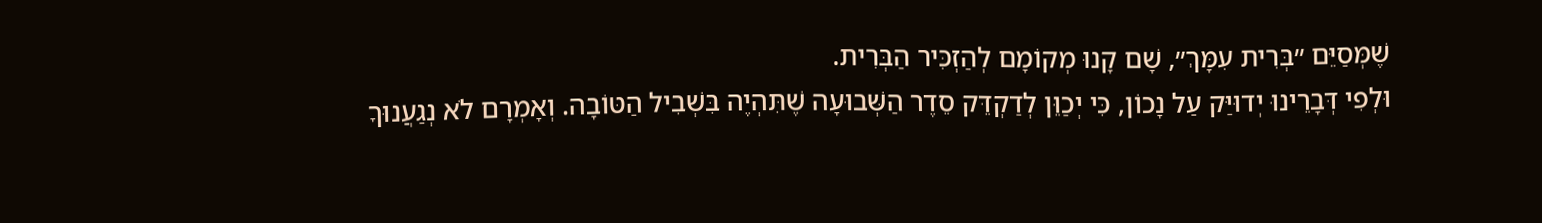שֶׁמְּסַיֵּם ״בְּרִית עִמָּךְ״, שָׁם קָנוּ מְקוֹמָם לְהַזְכִּיר הַבְּרִית.
וּלְפִי דְּבָרֵינוּ יְדוּיַּק עַל נָכוֹן, כִּי יְכַוֵּן לְדַקְדֵּק סֵדֶר הַשְּׁבוּעָה שֶׁתִּהְיֶה בִּשְׁבִיל הַטּוֹבָה. וְאָמְרָם לֹא נְגַעֲנוּךָ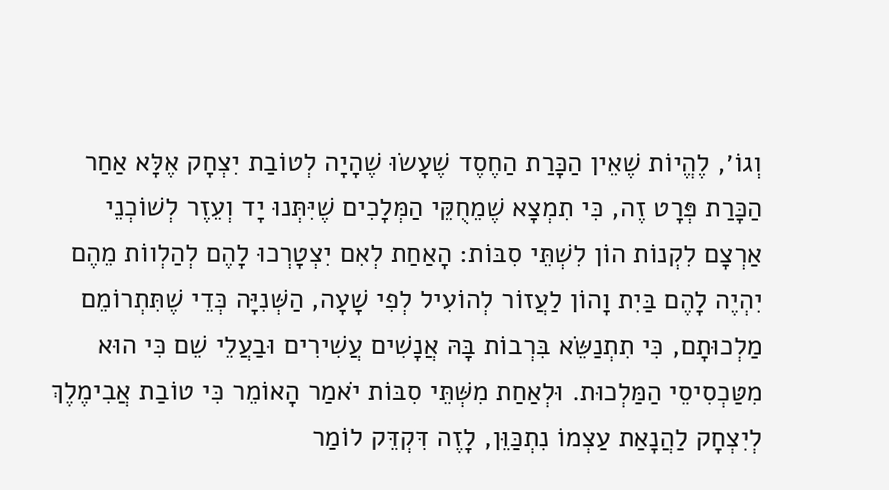וְגוֹ׳, לֶהֱיוֹת שֶׁאֵין הַכָּרַת הַחֶסֶד שֶׁעָשׂוּ שֶׁהָיָה לְטוֹבַת יִצְחָק אֶלָּא אַחַר הַכָּרַת פְּרָט זֶה, כִּי תִמְצָא שֶׁמֵחֻקֵּי הַמְּלָכִים שֶׁיִּתְּנוּ יָד וְעֵזֶר לְשׁוֹכְנֵי אַרְצָם לִקְנוֹת הוֹן לִשְׁתֵּי סִבּוֹת: הָאַחַת לְאִם יִצְטָרְכוּ לָהֶם לְהַלְווֹת מֵהֶם יִהְיֶה לָהֶם בַּיִת וָהוֹן לַעֲזוֹר לְהוֹעִיל לְפִי שָׁעָה, הַשְּׁנִיָּה כְּדֵי שֶׁתִּתְרוֹמֵם מַלְכוּתָם, כִּי תִתְנַשֵּׂא בִּרְבוֹת בָּהּ אֲנָשִׁים עֲשִׁירִים וּבַעֲלֵי שֵׁם כִּי הוּא מִטַּכְסִיסֵי הַמַּלְכוּת. וּלְאַחַת מִשְּׁתֵּי סִבּוֹת יֹאמַר הָאוֹמֵר כִּי טוֹבַת אֲבִימֶלֶךְ לְיִצְחָק לַהֲנָאַת עַצְמוֹ נִתְכַּוֵּן, לָזֶה דִּקְדֵּק לוֹמַר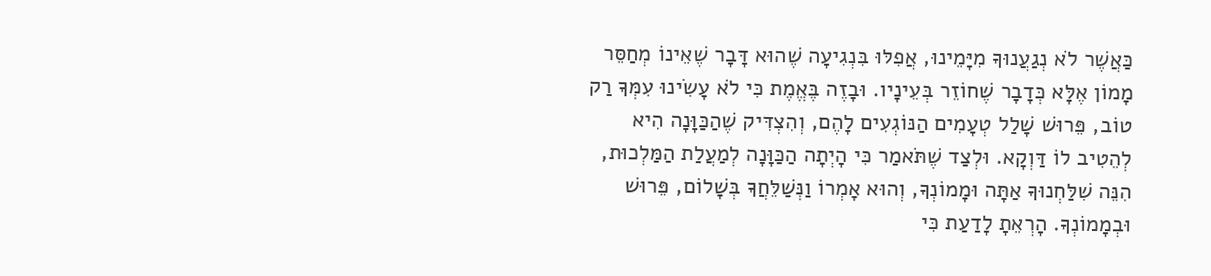כַּאֲשֶׁר לֹא נְגַעֲנוּךָ מִיָּמֵינוּ, אֲפִלּוּ בִּנְגִיעָה שֶׁהוּא דָּבָר שֶׁאֵינוֹ מְחַסֵּר מָמוֹן אֶלָּא כְּדָבָר שֶׁחוֹזֵר בְּעֵינָיו. וּבָזֶה בֶּאֱמֶת כִּי לֹא עָשִׂינוּ עִמְּךָ רַק טוֹב, פֵּרוּשׁ שָׁלַל טְעָמִים הַנּוֹגְעִים לָהֶם, וְהִצְדִּיק שֶׁהַכַּוָּנָה הִיא לְהֵטִיב לוֹ דַּוְקָא. וּלְצַד שֶׁתֹּאמַר כִּי הָיְתָה הַכַּוָּנָה לְמַעֲלַת הַמַּלְכוּת, הִנֵּה שִׁלַּחְנוּךָ אַתָּה וּמָמוֹנְךָ, וְהוּא אָמְרוֹ וַנְּשַׁלֵּחֲךָ בְּשָׁלוֹם, פֵּרוּשׁ וּבְמָמוֹנְךָ. הָרְאֵתָ לָדַעַת כִּי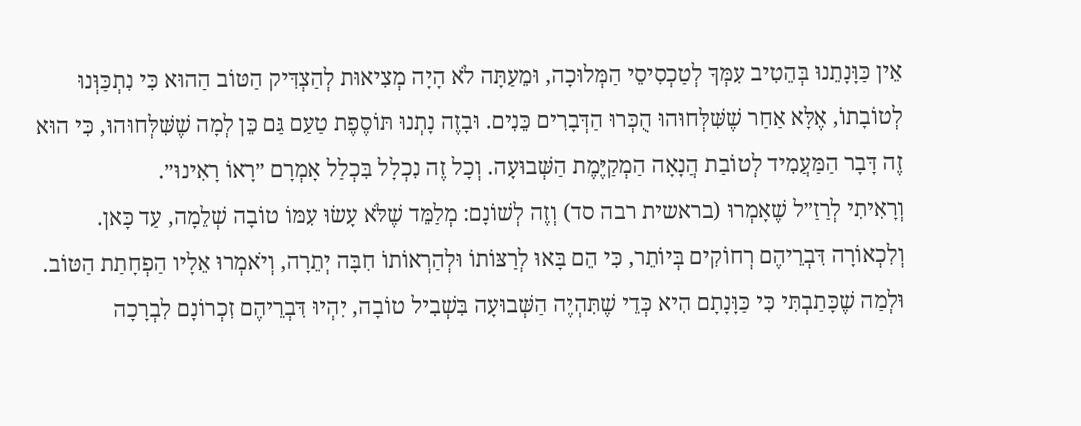אֵין כַּוָּנָתֵנוּ בְּהֵטִיב עִמְּךָ לְטַכְסִיסֵי הַמְּלוּכָה, וּמֵעַתָּה לֹא הָיָה מְצִיאוּת לְהַצְדִּיק הַטּוֹב הַהוּא כִּי נִתְכַּוְּנוּ לְטוֹבָתוֹ, אֶלָּא אַחַר שֶׁשִּׁלְּחוּהוּ הֻכְּרוּ הַדְּבָרִים כֵּנִים. וּבָזֶה נָתְנוּ תּוֹסֶפֶת טַעַם גַּם כֵּן לְמָה שֶׁשִּׁלְּחוּהוּ, כִּי הוּא זֶה דָּבָר הַמַּעֲמִיד לְטוֹבַת הֲנָאָה הַמְקַיֶּמֶת הַשְּׁבוּעָה. וְכָל זֶה נִכְלָל בִּכְלַל אָמְרָם ״רָאוֹ רָאִינוּ״.
וְרָאִיתִי לְרַזַ״ל שֶׁאָמְרוּ (בראשית רבה סד) וְזֶה לְשׁוֹנָם: מְלַמֵּד שֶׁלֹּא עָשׂוּ עִמּוֹ טוֹבָה שְׁלֵמָה, עַד כָּאן. וְלִכְאוֹרָה דִּבְרֵיהֶם רְחוֹקִים בְּיוֹתֵר, כִּי הֵם בָּאוּ לְרַצּוֹתוֹ וּלְהַרְאוֹתוֹ חִבָּה יְתֵרָה, וְיֹאמְרוּ אֵלָיו הַפְחָתַת הַטּוֹב. וּלְמַה שֶׁכָּתַבְתִּי כִּי כַּוָּנָתָם הִיא כְּדֵי שֶׁתִּהְיֶה הַשְּׁבוּעָה בִּשְׁבִיל טוֹבָה, יִהְיוּ דִּבְרֵיהֶם זִכְרוֹנָם לִבְרָכָה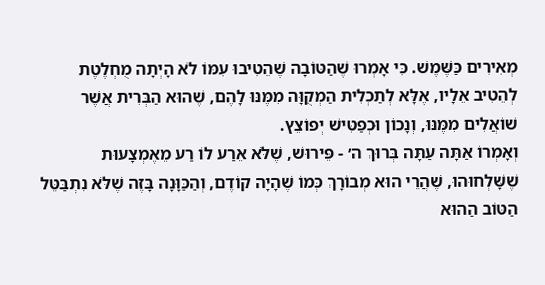מְאִירִים כַּשֶּׁמֶשׁ. כִּי אָמְרוּ שֶׁהַטּוֹבָה שֶׁהֵטִיבוּ עִמּוֹ לֹא הָיְתָה מֻחְלֶטֶת לְהֵטִיב אֵלָיו, אֶלָּא לְתַכְלִית הַמְקֻוָּה מִמֶּנּוּ לָהֶם, שֶׁהוּא הַבְּרִית אֲשֶׁר שׁוֹאֲלִים מִמֶּנּוּ, וְנָכוֹן וּכְפַטִּישׁ יְפוֹצֵץ.
וְאָמְרוֹ אַתָּה עַתָּה בְּרוּךְ ה׳ - פֵּירוּשׁ, שֶׁלֹּא אֵרַע לוֹ רַע מֵאֶמְצָעוּת שֶׁשָּׁלְחוּהוּ, שֶׁהֲרֵי הוּא מְבוֹרָךְ כְּמוֹ שֶׁהָיָה קוֹדֶם, וְהַכַּוָּנָה בָּזֶה שֶׁלֹּא נִתְבַּטֵּל הַטּוֹב הַהוּא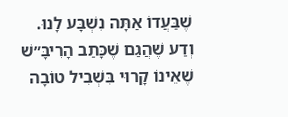שֶׁבַּעֲדוֹ אַתָּה נִשְׁבָּע לָנוּ.
וְדַע שֶׁהֲגַם שֶׁכָּתַב הָרִיבָּ״שׁ שֶׁאֵינוֹ קָרוּי בִּשְׁבִיל טוֹבָה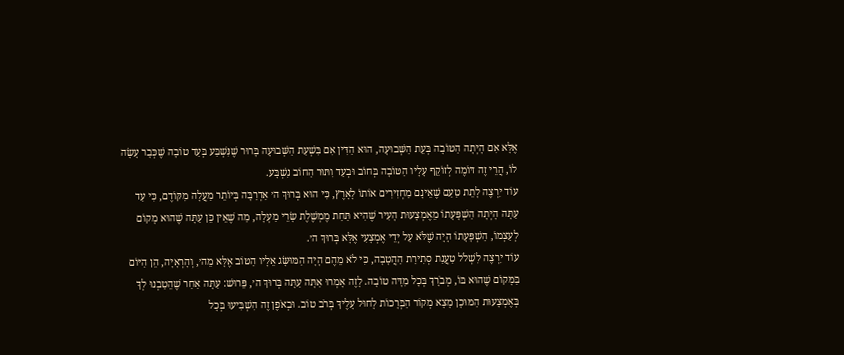אֶלָּא אִם הָיְתָה הַטּוֹבָה בְּעֵת הַשְּׁבוּעָה, הוּא הַדִּין אִם בִּשְׁעַת הַשְּׁבוּעָה בָּרוּר שֶׁנִּשְׁבַּע בְּעַד טוֹבָה שֶׁכְּבָר עָשָׂה לוֹ, הֲרֵי זֶה דּוֹמֶה לְזוֹקֵף עָלָיו הַטּוֹבָה בְּחוֹב וּבְעַד וִתּוּר הַחוֹב נִשְׁבָּע.
עוֹד יִרְצֶה לָתֵת טַעַם שֶׁאֵינָם מַחְזִירִים אוֹתוֹ לָאָרֶץ, כִּי הוּא בְּרוּךְ ה׳ אַדְרַבָּה בְּיוֹתֵר מַעֲלָה מִקּוֹדֶם, כִּי עַד עַתָּה הָיְתָה הַשְׁפָּעָתוֹ מֵאֶמְצָעוּת הָעִיר שֶׁהִיא תַּחַת מֶמְשֶׁלֶת שָׂרֵי מַעְלָה, מַה שֶׁאֵין כֵּן עַתָּה שֶׁהוּא מָקוֹם לְעַצְמוֹ, הַשְׁפָּעָתוֹ הָיָה שֶׁלֹּא עַל יְדֵי אֶמְצָעִי אֶלָּא בְּרוּךְ ה׳.
עוֹד יִרְצֶה לִשְׁלֹל טַעֲנַת סְתִירַת הַהֲטָבָה, כִּי לֹא מֵהֶם הָיָה הַמּוּשָּׂג אֵלָיו הַטּוֹב אֶלָּא מֵה׳, וְהָרְאָיָה, הֵן הַיּוֹם בַּמָּקוֹם שֶׁהוּא בּוֹ, מְבֹרָךְ בְּכָל מִדָּה טוֹבָה. לָזֶה אָמְרוּ אַתָּה עַתָּה בְּרוּךְ ה׳, פֵּרוּשׁ: עַתָּה אַחַר שֶׁהֵטַבְנוּ לְךָ בְּאֶמְצָעוּת הַמּוּכָן מָצָא מְקוֹר הַבְּרָכוֹת לָחוּל עָלֶיךָ בְּרֹב טוֹב. וּבְאֹפֶן זֶה הִשְׁבִּיעוּ בְּכָל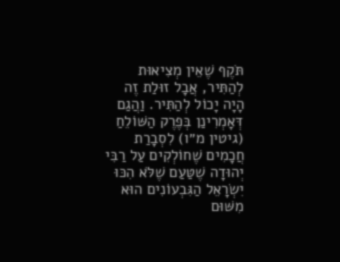תֹּקֶף שֶׁאֵין מְצִיאוּת לְהַתִּיר, אֲבָל זוּלַת זֶה הָיָה יָכוֹל לְהַתִּיר. וַהֲגַם דְּאָמְרִינַן בְּפֶרֶק הַשּׁוֹלֵחַ (גיטין מ״ו) לִסְבָרַת חֲכָמִים שֶׁחוֹלְקִים עַל רַבִּי יְהוּדָה שֶׁטַּעַם שֶׁלֹּא הִכּוּ יִשְׂרָאֵל הַגִּבְעוֹנִים הוּא מִשּׁוּם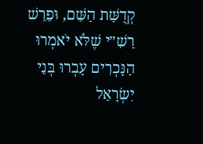קְדֻשַּׁת הַשֵּׁם, וּפֵרֵשׁ רַשִׁ״י שֶׁלֹּא יֹאמְרוּ הַנָּכְרִים עָבְרוּ בְּנֵי יִשְׂרָאֵל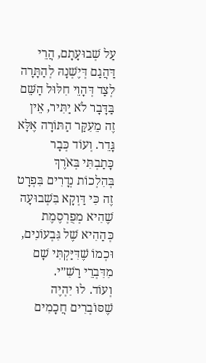עַל שְׁבוּעָתָם, הֲרֵי דַּהֲגַם דְּיֶשְׁנָהּ לְהַתָּרָה לְצַד דְּהָוֵי חִלּוּל הַשֵּׁם בַּדָּבָר לֹא יַתִּיר, אֵין זֶה מֵעִקַּר הַתּוֹרָה אֶלָּא גָּדֵר. וְעוֹד כְּבָר כָּתַבְתִּי בְּאֹרֶךְ בְּהִלְכוֹת נְדָרִים בִּפְרָט זֶה כִּי דַּוְקָא בִּשְׁבוּעָה שֶׁהִיא מְפֻרְסֶמֶת כְּהַהִיא שֶׁל גִּבְעוֹנִים, וּכְמוֹ שֶׁדִּיַּקְתִּי שָׁם מִדִּבְרֵי רַשִׁ״י.
וְעוֹד. לוּ יִהְיֶה שֶׁסּוֹבְרִים חֲכָמִים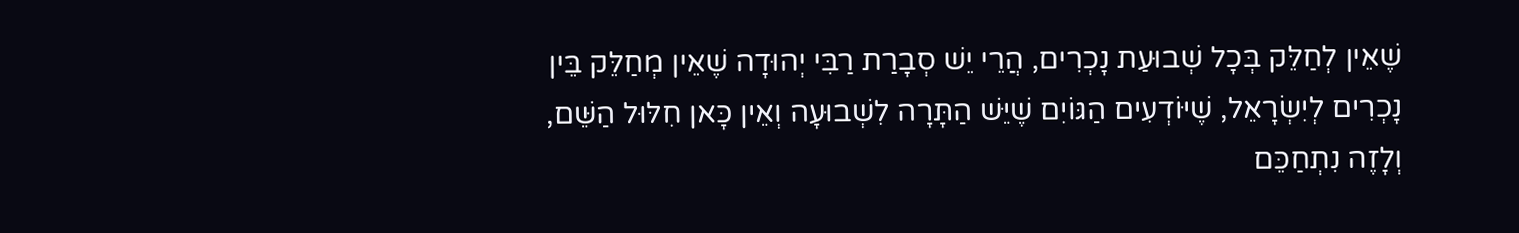שֶׁאֵין לְחַלֵּק בְּכָל שְׁבוּעַת נָכְרִים, הֲרֵי יֵשׁ סְבָרַת רַבִּי יְהוּדָה שֶׁאֵין מְחַלֵּק בֵּין נָכְרִים לְיִשְׂרָאֵל, שֶׁיּוֹדְעִים הַגּוֹיִם שֶׁיֵּשׁ הַתָּרָה לִשְׁבוּעָה וְאֵין כָּאן חִלּוּל הַשֵּׁם, וְלָזֶה נִתְחַכֵּם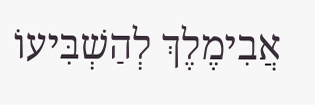אֲבִימֶלֶךְ לְהַשְׁבִּיעוֹ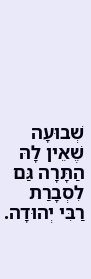שְׁבוּעָה שֶׁאֵין לָהּ הַתָּרָה גַּם לִסְבָרַת רַבִּי יְהוּדָה.